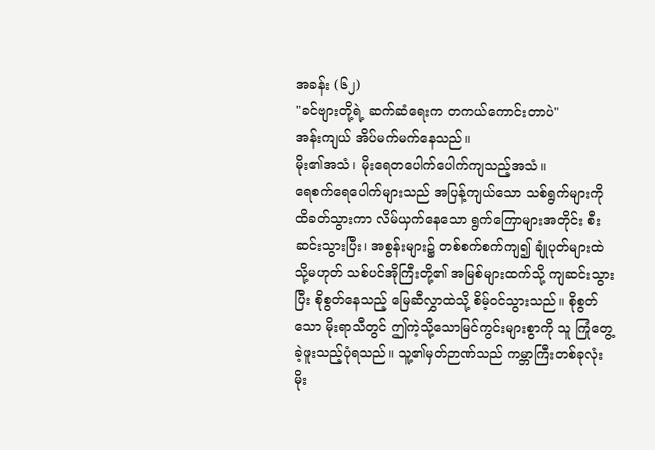အခန်း (၆၂)
"ခင်ဗျားတို့ရဲ့ ဆက်ဆံရေးက တကယ်ကောင်းတာပဲ"
အန်းကျယ် အိပ်မက်မက်နေသည်။
မိုး၏အသံ၊ မိုးရေတပေါက်ပေါက်ကျသည့်အသံ။
ရေစက်ရေပေါက်များသည် အပြန့်ကျယ်သော သစ်ရွက်များကို ထိခတ်သွားကာ လိမ်ယှက်နေသော ရွက်ကြောများအတိုင်း စီးဆင်းသွားပြီး၊ အစွန်းများ၌ တစ်စက်စက်ကျ၍ ချုံပုတ်များထဲ သို့မဟုတ် သစ်ပင်အိုကြီးတို့၏ အမြစ်များထက်သို့ ကျဆင်းသွားပြီး စိုစွတ်နေသည့် မြေဆီလွှာထဲသို့ စိမ့်ဝင်သွားသည်။ စိုစွတ်သော မိုးရာသီတွင် ဤကဲ့သို့သောမြင်ကွင်းများစွာကို သူ ကြုံတွေ့ခဲ့ဖူးသည့်ပုံရသည်။ သူ့၏မှတ်ဉာဏ်သည် ကမ္ဘာကြီးတစ်ခုလုံး မိုး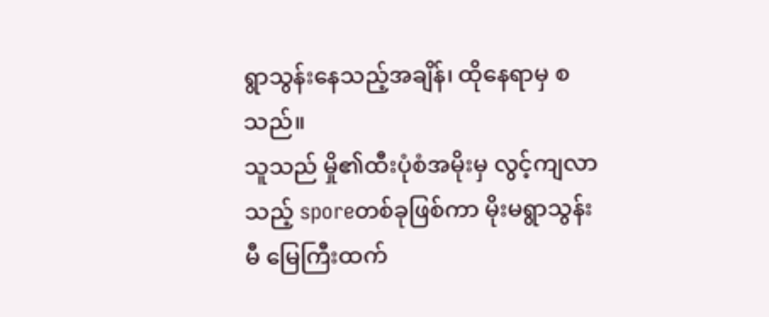ရွာသွန်းနေသည့်အချိန်၊ ထိုနေရာမှ စသည်။
သူသည် မှို၏ထီးပုံစံအမိုးမှ လွင့်ကျလာသည့် sporeတစ်ခုဖြစ်ကာ မိုးမရွာသွန်းမီ မြေကြီးထက်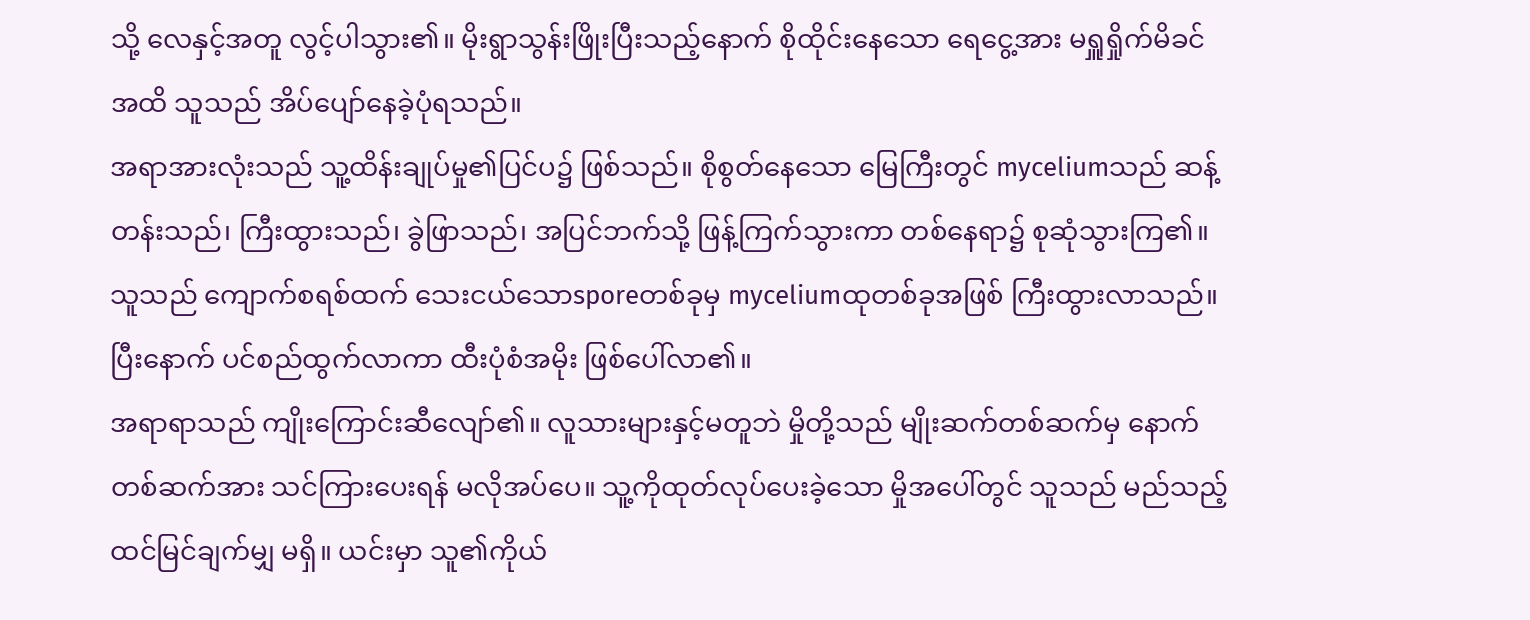သို့ လေနှင့်အတူ လွင့်ပါသွား၏။ မိုးရွာသွန်းဖြိုးပြီးသည့်နောက် စိုထိုင်းနေသော ရေငွေ့အား မရှူရှိုက်မိခင်အထိ သူသည် အိပ်ပျော်နေခဲ့ပုံရသည်။
အရာအားလုံးသည် သူ့ထိန်းချုပ်မှု၏ပြင်ပ၌ ဖြစ်သည်။ စိုစွတ်နေသော မြေကြီးတွင် myceliumသည် ဆန့်တန်းသည်၊ ကြီးထွားသည်၊ ခွဲဖြာသည်၊ အပြင်ဘက်သို့ ဖြန့်ကြက်သွားကာ တစ်နေရာ၌ စုဆုံသွားကြ၏။ သူသည် ကျောက်စရစ်ထက် သေးငယ်သောsporeတစ်ခုမှ myceliumထုတစ်ခုအဖြစ် ကြီးထွားလာသည်။ ပြီးနောက် ပင်စည်ထွက်လာကာ ထီးပုံစံအမိုး ဖြစ်ပေါ်လာ၏။
အရာရာသည် ကျိုးကြောင်းဆီလျော်၏။ လူသားများနှင့်မတူဘဲ မှိုတို့သည် မျိုးဆက်တစ်ဆက်မှ နောက်တစ်ဆက်အား သင်ကြားပေးရန် မလိုအပ်ပေ။ သူ့ကိုထုတ်လုပ်ပေးခဲ့သော မှိုအပေါ်တွင် သူသည် မည်သည့်ထင်မြင်ချက်မျှ မရှိ။ ယင်းမှာ သူ၏ကိုယ်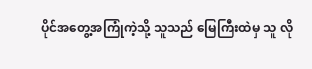ပိုင်အတွေ့အကြုံကဲ့သို့ သူသည် မြေကြီးထဲမှ သူ လို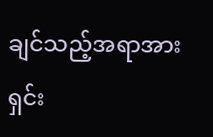ချင်သည့်အရာအား ရှင်း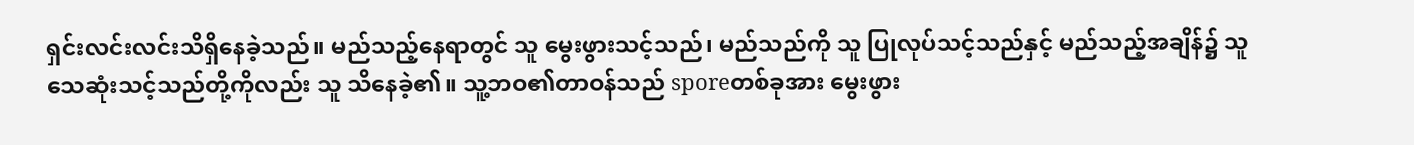ရှင်းလင်းလင်းသိရှိနေခဲ့သည်။ မည်သည့်နေရာတွင် သူ မွေးဖွားသင့်သည်၊ မည်သည်ကို သူ ပြုလုပ်သင့်သည်နှင့် မည်သည့်အချိန်၌ သူ သေဆုံးသင့်သည်တို့ကိုလည်း သူ သိနေခဲ့၏။ သူ့ဘဝ၏တာဝန်သည် sporeတစ်ခုအား မွေးဖွား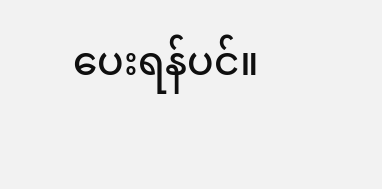ပေးရန်ပင်။